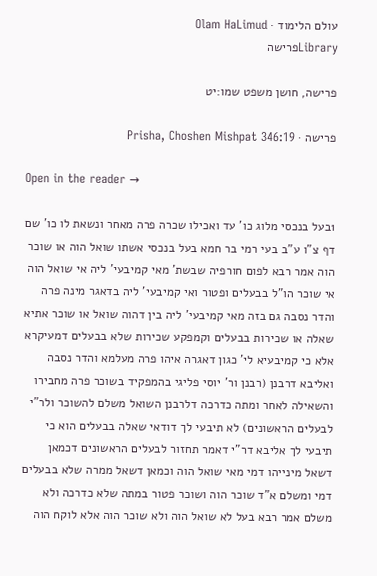עולם הלימוד · Olam HaLimud
Libraryפרישה

פרישה, חושן משפט שמו:יט

פרישה · Prisha, Choshen Mishpat 346:19

Open in the reader →

1בעל בנכסי מלוג כו' עד ואכילו שכרה פרה מאחר ונשאת לו כו' שם דף צ"ו ע"ב בעי רמי בר חמא בעל בנכסי אשתו שואל הוה או שוכר הוה אמר רבא לפום חורפיה שבשת' מאי קמיבעי' ליה אי שואל הוה אי שוכר הו"ל בבעלים ופטור ואי קמיבעי' ליה בדאגר מינה פרה והדר נסבה גם בזה מאי קמיבעי' ליה בין דהוה שואל או שוכר אתיא שאלה או שכירות בבעלים וקמפקע שכירות שלא בבעלים דמעיקרא אלא כי קמיבעיא לי' כגון דאגרה איהו פרה מעלמא והדר נסבה ואליבא דרבנן (רבנן ור' יוסי פליגי בהמפקיד בשוכר פרה מחבירו והשאילה לאחר ומתה כדרכה דלרבנן השואל משלם להשוכר ולר"י לבעלים הראשונים) לא תיבעי לך דודאי שאלה בבעלים הוא כי תיבעי לך אליבא דר"י דאמר תחזור לבעלים הראשונים דכמאן דשאל מינייהו דמי מאי שואל הוה וכמאן דשאל ממרה שלא בבעלים דמי ומשלם א"ד שוכר הוה ושוכר פטור במתה שלא כדרכה ולא משלם אמר רבא בעל לא שואל הוה ולא שוכר הוה אלא לוקח הוה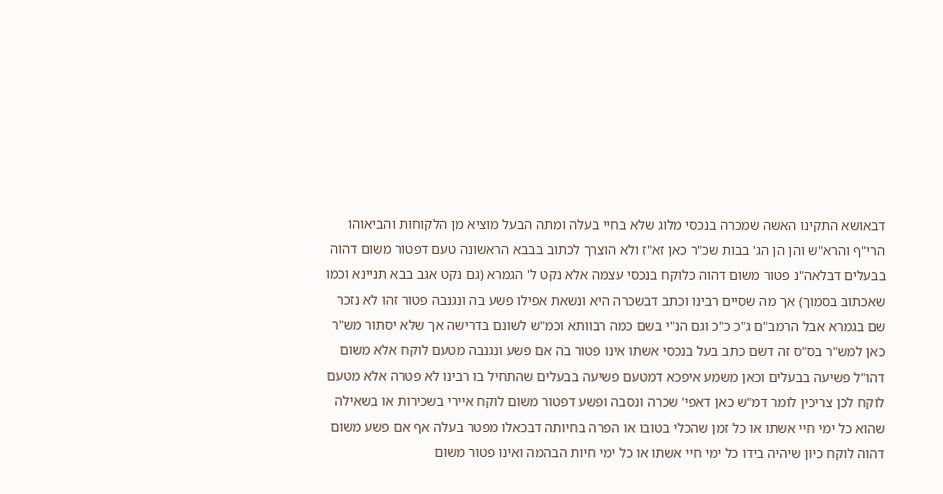דבאושא התקינו האשה שמכרה בנכסי מלוג שלא בחיי בעלה ומתה הבעל מוציא מן הלקוחות והביאוהו הרי"ף והרא"ש והן הן הג' בבות שכ"ר כאן זא"ז ולא הוצרך לכתוב בבבא הראשונה טעם דפטור משום דהוה בבעלים דבלאה"נ פטור משום דהוה כלוקח בנכסי עצמה אלא נקט ל' הגמרא (גם נקט אגב בבא תניינא וכמו שאכתוב בסמוך) אך מה שסיים רבינו וכתב דבשכרה היא ונשאת אפילו פשע בה ונגנבה פטור זהו לא נזכר שם בגמרא אבל הרמב"ם ג"כ כ"כ וגם הנ"י בשם כמה רבוותא וכמ"ש לשונם בדרישה אך שלא יסתור מש"ר כאן למש"ר בס"ס זה דשם כתב בעל בנכסי אשתו אינו פטור בה אם פשע ונגנבה מטעם לוקח אלא משום דהו"ל פשיעה בבעלים וכאן משמע איפכא דמטעם פשיעה בבעלים שהתחיל בו רבינו לא פטרה אלא מטעם לוקח לכן צריכין לומר דמ"ש כאן דאפי' שכרה ונסבה ופשע דפטור משום לוקח איירי בשכירות או בשאילה שהוא כל ימי חיי אשתו או כל זמן שהכלי בטובו או הפרה בחיותה דבכאלו מפטר בעלה אף אם פשע משום דהוה לוקח כיון שיהיה בידו כל ימי חיי אשתו או כל ימי חיות הבהמה ואינו פטור משום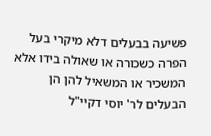פשיעה בבעלים דלא מיקרי בעל הפרה כשכורה או שאולה בידו אלא המשכיר או המשאיל להן הן הבעלים לר' יוסי דקיי"ל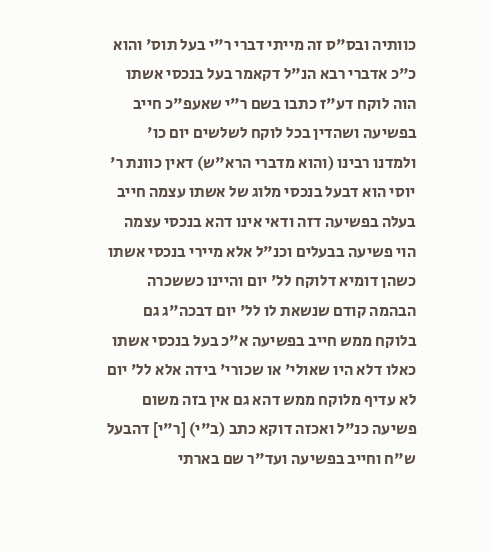כוותיה ובס"ס זה מייתי דברי ר"י בעל תוס' והוא כ"כ אדברי רבא הנ"ל דקאמר בעל בנכסי אשתו הוה לוקח דע"ז כתבו בשם ר"י שאעפ"כ חייב בפשיעה ושהדין בכל לוקח לשלשים יום כו' ולמדנו רבינו (והוא מדברי הרא"ש) דאין כוונת ר' יוסי הוא דבעל בנכסי מלוג של אשתו עצמה חייב בעלה בפשיעה דזה ודאי אינו דהא בנכסי עצמה הוי פשיעה בבעלים וכנ"ל אלא מיירי בנכסי אשתו כשהן דומיא דלוקח לל' יום והיינו כששכרה הבהמה קודם שנשאת לו לל' יום דבכה"ג גם בלוקח ממש חייב בפשיעה א"כ בעל בנכסי אשתו כאלו דלא היו שאולי' או שכורי' בידה אלא לל' יום לא עדיף מלוקח ממש דהא גם אין בזה משום פשיעה כנ"ל ואכזה דוקא כתב (ב"י) [ר"י] דהבעל ש"ח וחייב בפשיעה ועד"ר שם בארתי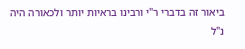ביאור זה בדברי ר"י ורבינו בראיות יותר ולכאורה היה נ"ל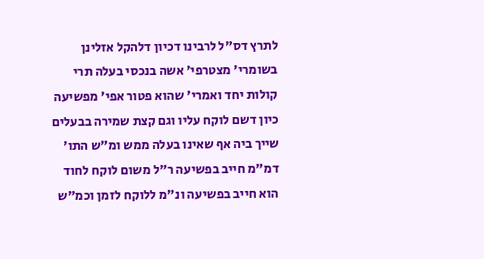לתרץ דס"ל לרבינו דכיון דלהקל אזלינן בשומרי' מצטרפי' אשה בנכסי בעלה תרי קולות יחד ואמרי' שהוא פטור אפי' מפשיעה כיון דשם לוקח עליו וגם קצת שמירה בבעלים שייך ביה אף שאינו בעלה ממש ומ"ש התו' דמ"מ חייב בפשיעה ר"ל משום לוקח לחוד הוא חייב בפשיעה ונ"מ ללוקח לזמן וכמ"ש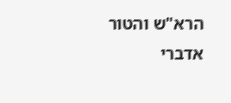הרא"ש והטור אדברי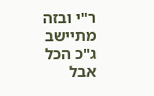ר"י ובזה מתיישב ג"כ הכל אבל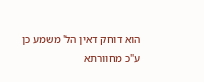הוא דוחק דאין הל' משמע כן ע"כ מחוורתא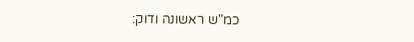כמ"ש ראשונה ודוק: